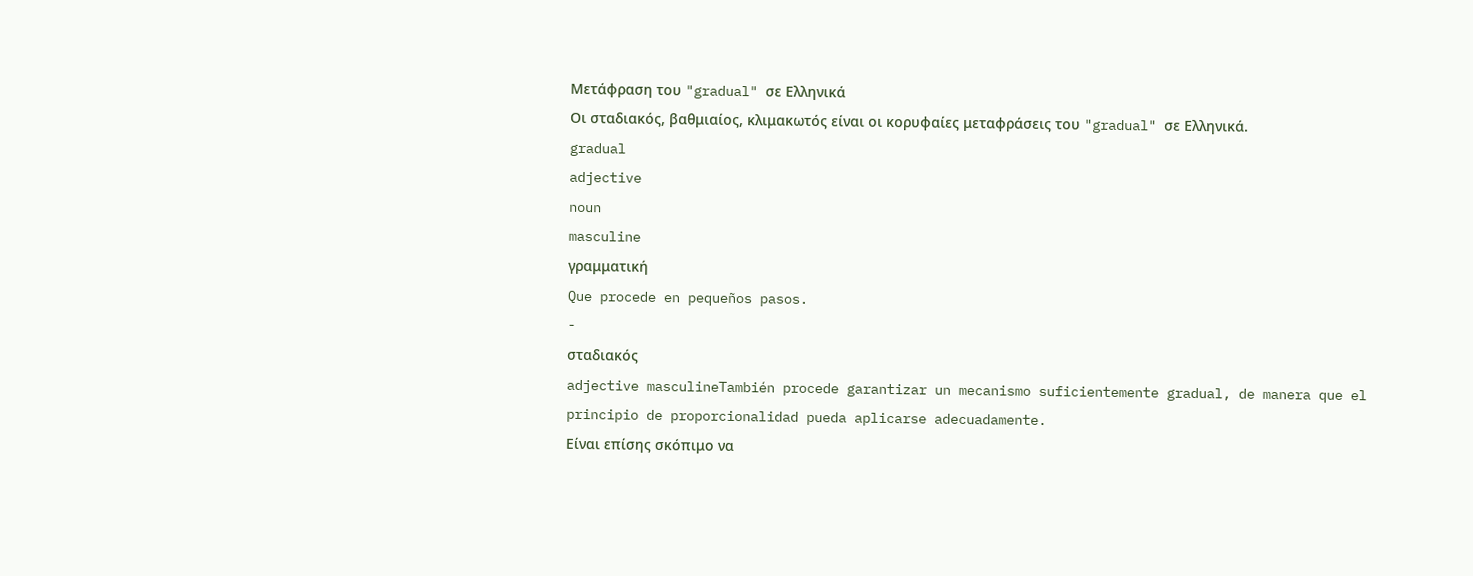Μετάφραση του "gradual" σε Ελληνικά
Οι σταδιακός, βαθμιαίος, κλιμακωτός είναι οι κορυφαίες μεταφράσεις του "gradual" σε Ελληνικά.
gradual
adjective
noun
masculine
γραμματική
Que procede en pequeños pasos.
-
σταδιακός
adjective masculineTambién procede garantizar un mecanismo suficientemente gradual, de manera que el principio de proporcionalidad pueda aplicarse adecuadamente.
Είναι επίσης σκόπιμο να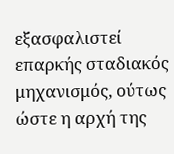εξασφαλιστεί επαρκής σταδιακός μηχανισμός, ούτως ώστε η αρχή της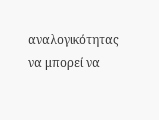αναλογικότητας να μπορεί να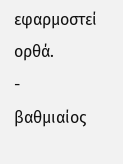εφαρμοστεί ορθά.
-
βαθμιαίος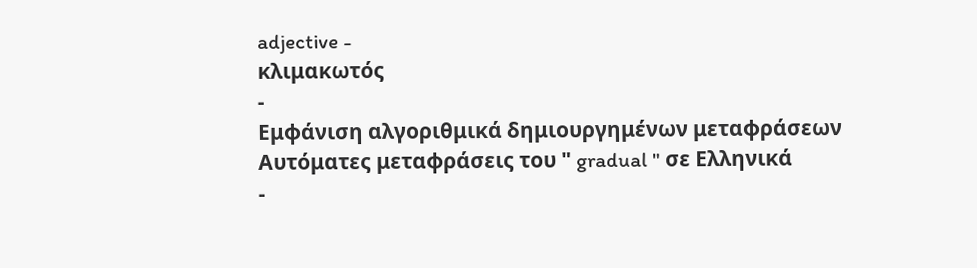adjective -
κλιμακωτός
-
Εμφάνιση αλγοριθμικά δημιουργημένων μεταφράσεων
Αυτόματες μεταφράσεις του " gradual " σε Ελληνικά
-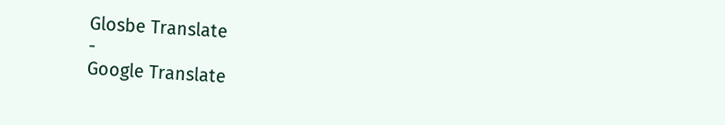Glosbe Translate
-
Google Translate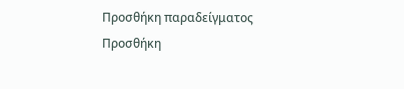Προσθήκη παραδείγματος
Προσθήκη